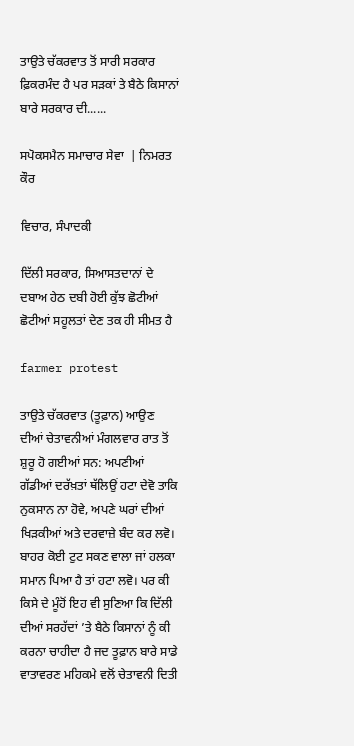ਤਾਉਤੇ ਚੱਕਰਵਾਤ ਤੋਂ ਸਾਰੀ ਸਰਕਾਰ ਫ਼ਿਕਰਮੰਦ ਹੈ ਪਰ ਸੜਕਾਂ ਤੇ ਬੈਠੇ ਕਿਸਾਨਾਂ ਬਾਰੇ ਸਰਕਾਰ ਦੀ......

ਸਪੋਕਸਮੈਨ ਸਮਾਚਾਰ ਸੇਵਾ  | ਨਿਮਰਤ ਕੌਰ

ਵਿਚਾਰ, ਸੰਪਾਦਕੀ

ਦਿੱਲੀ ਸਰਕਾਰ, ਸਿਆਸਤਦਾਨਾਂ ਦੇ ਦਬਾਅ ਹੇਠ ਦਬੀ ਹੋਈ ਕੁੱਝ ਛੋਟੀਆਂ ਛੋਟੀਆਂ ਸਹੂਲਤਾਂ ਦੇਣ ਤਕ ਹੀ ਸੀਮਤ ਹੈ

farmer protest

ਤਾਉਤੇ ਚੱਕਰਵਾਤ (ਤੂਫ਼ਾਨ) ਆਉਣ ਦੀਆਂ ਚੇਤਾਵਨੀਆਂ ਮੰਗਲਵਾਰ ਰਾਤ ਤੋਂ ਸ਼ੁਰੂ ਹੋ ਗਈਆਂ ਸਨ: ਅਪਣੀਆਂ ਗੱਡੀਆਂ ਦਰੱਖ਼ਤਾਂ ਥੱਲਿਉਂ ਹਟਾ ਦੇਵੋ ਤਾਕਿ ਨੁਕਸਾਨ ਨਾ ਹੋਵੇ, ਅਪਣੇ ਘਰਾਂ ਦੀਆਂ ਖਿੜਕੀਆਂ ਅਤੇ ਦਰਵਾਜ਼ੇ ਬੰਦ ਕਰ ਲਵੋ। ਬਾਹਰ ਕੋਈ ਟੁਟ ਸਕਣ ਵਾਲਾ ਜਾਂ ਹਲਕਾ ਸਮਾਨ ਪਿਆ ਹੈ ਤਾਂ ਹਟਾ ਲਵੋ। ਪਰ ਕੀ ਕਿਸੇ ਦੇ ਮੂੰਹੋਂ ਇਹ ਵੀ ਸੁਣਿਆ ਕਿ ਦਿੱਲੀ ਦੀਆਂ ਸਰਹੱਦਾਂ ’ਤੇ ਬੈਠੇ ਕਿਸਾਨਾਂ ਨੂੰ ਕੀ ਕਰਨਾ ਚਾਹੀਦਾ ਹੈ ਜਦ ਤੂਫ਼ਾਨ ਬਾਰੇ ਸਾਡੇ ਵਾਤਾਵਰਣ ਮਹਿਕਮੇ ਵਲੋਂ ਚੇਤਾਵਨੀ ਦਿਤੀ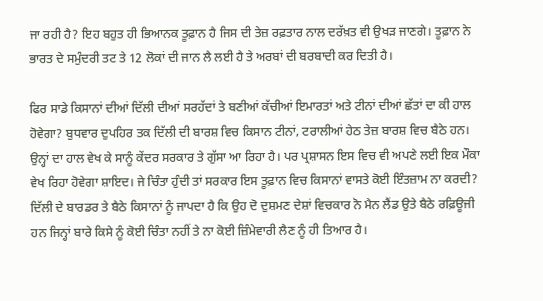ਜਾ ਰਹੀ ਹੈ? ਇਹ ਬਹੁਤ ਹੀ ਭਿਆਨਕ ਤੂਫ਼ਾਨ ਹੈ ਜਿਸ ਦੀ ਤੇਜ਼ ਰਫ਼ਤਾਰ ਨਾਲ ਦਰੱਖ਼ਤ ਵੀ ਉਖੜ ਜਾਣਗੇ। ਤੂਫ਼ਾਨ ਨੇ ਭਾਰਤ ਦੇ ਸਮੁੰਦਰੀ ਤਟ ਤੇ 12 ਲੋਕਾਂ ਦੀ ਜਾਨ ਲੈ ਲਈ ਹੈ ਤੇ ਅਰਬਾਂ ਦੀ ਬਰਬਾਦੀ ਕਰ ਦਿਤੀ ਹੈ।

ਫਿਰ ਸਾਡੇ ਕਿਸਾਨਾਂ ਦੀਆਂ ਦਿੱਲੀ ਦੀਆਂ ਸਰਹੱਦਾਂ ਤੇ ਬਣੀਆਂ ਕੱਚੀਆਂ ਇਮਾਰਤਾਂ ਅਤੇ ਟੀਨਾਂ ਦੀਆਂ ਛੱਤਾਂ ਦਾ ਕੀ ਹਾਲ ਹੋਵੇਗਾ? ਬੁਧਵਾਰ ਦੁਪਹਿਰ ਤਕ ਦਿੱਲੀ ਦੀ ਬਾਰਸ਼ ਵਿਚ ਕਿਸਾਨ ਟੀਨਾਂ, ਟਰਾਲੀਆਂ ਹੇਠ ਤੇਜ਼ ਬਾਰਸ਼ ਵਿਚ ਬੈਠੇ ਹਨ। ਉਨ੍ਹਾਂ ਦਾ ਹਾਲ ਵੇਖ ਕੇ ਸਾਨੂੰ ਕੇਂਦਰ ਸਰਕਾਰ ਤੇ ਗੁੱਸਾ ਆ ਰਿਹਾ ਹੈ। ਪਰ ਪ੍ਰਸ਼ਾਸਨ ਇਸ ਵਿਚ ਵੀ ਅਪਣੇ ਲਈ ਇਕ ਮੌਕਾ ਵੇਖ ਰਿਹਾ ਹੋਵੇਗਾ ਸ਼ਾਇਦ। ਜੇ ਚਿੰਤਾ ਹੁੰਦੀ ਤਾਂ ਸਰਕਾਰ ਇਸ ਤੂਫ਼ਾਨ ਵਿਚ ਕਿਸਾਨਾਂ ਵਾਸਤੇ ਕੋਈ ਇੰਤਜ਼ਾਮ ਨਾ ਕਰਦੀ? ਦਿੱਲੀ ਦੇ ਬਾਰਡਰ ਤੇ ਬੈਠੇ ਕਿਸਾਨਾਂ ਨੂੰ ਜਾਪਦਾ ਹੈ ਕਿ ਉਹ ਦੋ ਦੁਸ਼ਮਣ ਦੇਸ਼ਾਂ ਵਿਚਕਾਰ ਨੋ ਮੈਨ ਲੈਂਡ ਉਤੇ ਬੈਠੇ ਰਫ਼ਿਊਜੀ ਹਨ ਜਿਨ੍ਹਾਂ ਬਾਰੇ ਕਿਸੇ ਨੂੰ ਕੋਈ ਚਿੰਤਾ ਨਹੀਂ ਤੇ ਨਾ ਕੋਈ ਜ਼ਿੰਮੇਵਾਰੀ ਲੈਣ ਨੂੰ ਹੀ ਤਿਆਰ ਹੈ।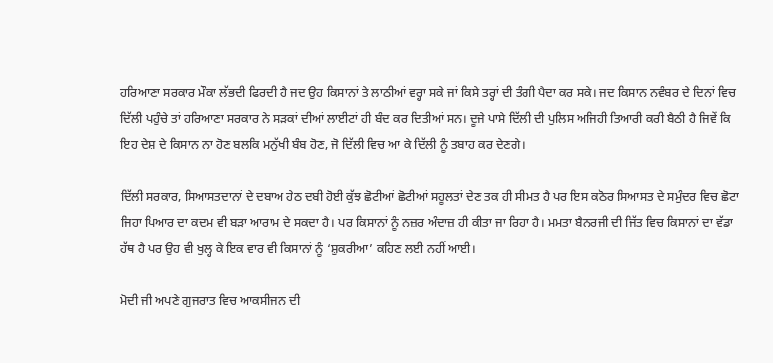ਹਰਿਆਣਾ ਸਰਕਾਰ ਮੌਕਾ ਲੱਭਦੀ ਫਿਰਦੀ ਹੈ ਜਦ ਉਹ ਕਿਸਾਨਾਂ ਤੇ ਲਾਠੀਆਂ ਵਰ੍ਹਾ ਸਕੇ ਜਾਂ ਕਿਸੇ ਤਰ੍ਹਾਂ ਦੀ ਤੰਗੀ ਪੈਦਾ ਕਰ ਸਕੇ। ਜਦ ਕਿਸਾਨ ਨਵੰਬਰ ਦੇ ਦਿਨਾਂ ਵਿਚ ਦਿੱਲੀ ਪਹੁੰਚੇ ਤਾਂ ਹਰਿਆਣਾ ਸਰਕਾਰ ਨੇ ਸੜਕਾਂ ਦੀਆਂ ਲਾਈਟਾਂ ਹੀ ਬੰਦ ਕਰ ਦਿਤੀਆਂ ਸਨ। ਦੂਜੇ ਪਾਸੇ ਦਿੱਲੀ ਦੀ ਪੁਲਿਸ ਅਜਿਹੀ ਤਿਆਰੀ ਕਰੀ ਬੈਠੀ ਹੈ ਜਿਵੇਂ ਕਿ ਇਹ ਦੇਸ਼ ਦੇ ਕਿਸਾਨ ਨਾ ਹੋਣ ਬਲਕਿ ਮਨੁੱਖੀ ਬੰਬ ਹੋਣ, ਜੋ ਦਿੱਲੀ ਵਿਚ ਆ ਕੇ ਦਿੱਲੀ ਨੂੰ ਤਬਾਹ ਕਰ ਦੇਣਗੇ।

ਦਿੱਲੀ ਸਰਕਾਰ, ਸਿਆਸਤਦਾਨਾਂ ਦੇ ਦਬਾਅ ਹੇਠ ਦਬੀ ਹੋਈ ਕੁੱਝ ਛੋਟੀਆਂ ਛੋਟੀਆਂ ਸਹੂਲਤਾਂ ਦੇਣ ਤਕ ਹੀ ਸੀਮਤ ਹੈ ਪਰ ਇਸ ਕਠੋਰ ਸਿਆਸਤ ਦੇ ਸਮੁੰਦਰ ਵਿਚ ਛੋਟਾ ਜਿਹਾ ਪਿਆਰ ਦਾ ਕਦਮ ਵੀ ਬੜਾ ਆਰਾਮ ਦੇ ਸਕਦਾ ਹੈ। ਪਰ ਕਿਸਾਨਾਂ ਨੂੰ ਨਜ਼ਰ ਅੰਦਾਜ਼ ਹੀ ਕੀਤਾ ਜਾ ਰਿਹਾ ਹੈ। ਮਮਤਾ ਬੈਨਰਜੀ ਦੀ ਜਿੱਤ ਵਿਚ ਕਿਸਾਨਾਂ ਦਾ ਵੱਡਾ ਹੱਥ ਹੈ ਪਰ ਉਹ ਵੀ ਖੁਲ੍ਹ ਕੇ ਇਕ ਵਾਰ ਵੀ ਕਿਸਾਨਾਂ ਨੂੰ ‘ਸ਼ੁਕਰੀਆ’ ਕਹਿਣ ਲਈ ਨਹੀਂ ਆਈ।

ਮੋਦੀ ਜੀ ਅਪਣੇ ਗੁਜਰਾਤ ਵਿਚ ਆਕਸੀਜਨ ਦੀ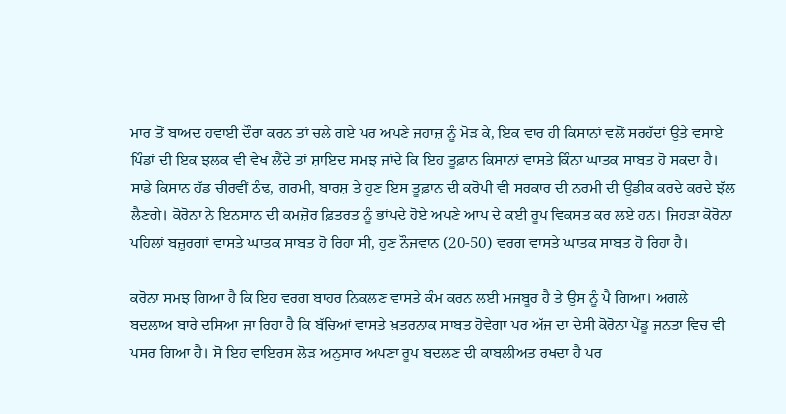ਮਾਰ ਤੋਂ ਬਾਅਦ ਹਵਾਈ ਦੌਰਾ ਕਰਨ ਤਾਂ ਚਲੇ ਗਏ ਪਰ ਅਪਣੇ ਜਹਾਜ਼ ਨੂੰ ਮੋੜ ਕੇ, ਇਕ ਵਾਰ ਹੀ ਕਿਸਾਨਾਂ ਵਲੋਂ ਸਰਹੱਦਾਂ ਉਤੇ ਵਸਾਏ ਪਿੰਡਾਂ ਦੀ ਇਕ ਝਲਕ ਵੀ ਵੇਖ ਲੈਂਦੇ ਤਾਂ ਸ਼ਾਇਦ ਸਮਝ ਜਾਂਦੇ ਕਿ ਇਹ ਤੂਫ਼ਾਨ ਕਿਸਾਨਾਂ ਵਾਸਤੇ ਕਿੰਨਾ ਘਾਤਕ ਸਾਬਤ ਹੋ ਸਕਦਾ ਹੈ। ਸਾਡੇ ਕਿਸਾਨ ਹੱਡ ਚੀਰਵੀਂ ਠੰਢ, ਗਰਮੀ, ਬਾਰਸ਼ ਤੇ ਹੁਣ ਇਸ ਤੂਫ਼ਾਨ ਦੀ ਕਰੋਪੀ ਵੀ ਸਰਕਾਰ ਦੀ ਨਰਮੀ ਦੀ ਉਡੀਕ ਕਰਦੇ ਕਰਦੇ ਝੱਲ ਲੈਣਗੇ। ਕੋਰੋਨਾ ਨੇ ਇਨਸਾਨ ਦੀ ਕਮਜ਼ੋਰ ਫ਼ਿਤਰਤ ਨੂੰ ਭਾਂਪਦੇ ਹੋਏ ਅਪਣੇ ਆਪ ਦੇ ਕਈ ਰੂਪ ਵਿਕਸਤ ਕਰ ਲਏ ਹਨ। ਜਿਹੜਾ ਕੋਰੋਨਾ ਪਹਿਲਾਂ ਬਜ਼ੁਰਗਾਂ ਵਾਸਤੇ ਘਾਤਕ ਸਾਬਤ ਹੋ ਰਿਹਾ ਸੀ, ਹੁਣ ਨੌਜਵਾਨ (20-50) ਵਰਗ ਵਾਸਤੇ ਘਾਤਕ ਸਾਬਤ ਹੋ ਰਿਹਾ ਹੈ।

ਕਰੋਨਾ ਸਮਝ ਗਿਆ ਹੈ ਕਿ ਇਹ ਵਰਗ ਬਾਹਰ ਨਿਕਲਣ ਵਾਸਤੇ ਕੰਮ ਕਰਨ ਲਈ ਮਜਬੂਰ ਹੈ ਤੇ ਉਸ ਨੂੰ ਪੈ ਗਿਆ। ਅਗਲੇ ਬਦਲਾਅ ਬਾਰੇ ਦਸਿਆ ਜਾ ਰਿਹਾ ਹੈ ਕਿ ਬੱਚਿਆਂ ਵਾਸਤੇ ਖ਼ਤਰਨਾਕ ਸਾਬਤ ਹੋਵੇਗਾ ਪਰ ਅੱਜ ਦਾ ਦੇਸੀ ਕੋਰੋਨਾ ਪੇਂਡੂ ਜਨਤਾ ਵਿਚ ਵੀ ਪਸਰ ਗਿਆ ਹੈ। ਸੋ ਇਹ ਵਾਇਰਸ ਲੋੜ ਅਨੁਸਾਰ ਅਪਣਾ ਰੂਪ ਬਦਲਣ ਦੀ ਕਾਬਲੀਅਤ ਰਖਦਾ ਹੈ ਪਰ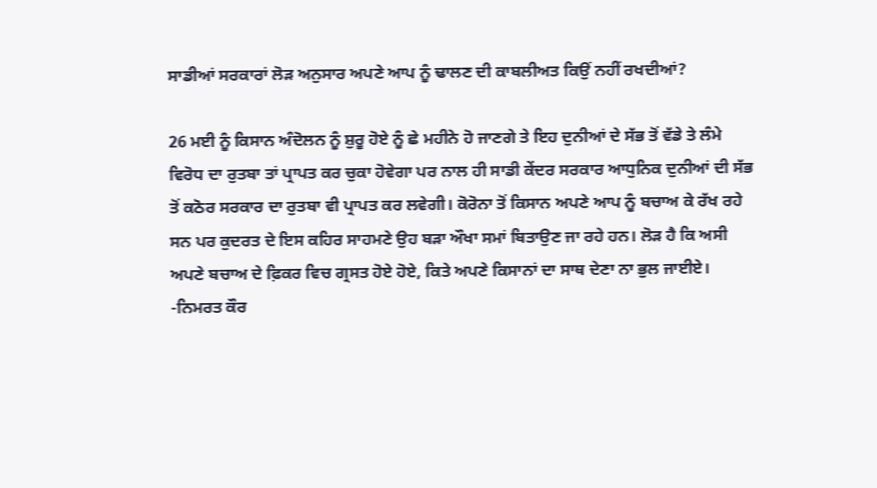ਸਾਡੀਆਂ ਸਰਕਾਰਾਂ ਲੋੜ ਅਨੁਸਾਰ ਅਪਣੇ ਆਪ ਨੂੰ ਢਾਲਣ ਦੀ ਕਾਬਲੀਅਤ ਕਿਉਂ ਨਹੀਂ ਰਖਦੀਆਂ?

26 ਮਈ ਨੂੰ ਕਿਸਾਨ ਅੰਦੋਲਨ ਨੂੰ ਸ਼ੁਰੂ ਹੋਏ ਨੂੰ ਛੇ ਮਹੀਨੇ ਹੋ ਜਾਣਗੇ ਤੇ ਇਹ ਦੁਨੀਆਂ ਦੇ ਸੱਭ ਤੋਂ ਵੱਡੇ ਤੇ ਲੰਮੇ ਵਿਰੋਧ ਦਾ ਰੁਤਬਾ ਤਾਂ ਪ੍ਰਾਪਤ ਕਰ ਚੁਕਾ ਹੋਵੇਗਾ ਪਰ ਨਾਲ ਹੀ ਸਾਡੀ ਕੇਂਦਰ ਸਰਕਾਰ ਆਧੁਨਿਕ ਦੁਨੀਆਂ ਦੀ ਸੱਭ ਤੋਂ ਕਠੋਰ ਸਰਕਾਰ ਦਾ ਰੁਤਬਾ ਵੀ ਪ੍ਰਾਪਤ ਕਰ ਲਵੇਗੀ। ਕੋਰੋਨਾ ਤੋਂ ਕਿਸਾਨ ਅਪਣੇ ਆਪ ਨੂੰ ਬਚਾਅ ਕੇ ਰੱਖ ਰਹੇ ਸਨ ਪਰ ਕੁਦਰਤ ਦੇ ਇਸ ਕਹਿਰ ਸਾਹਮਣੇ ਉਹ ਬੜਾ ਔਖਾ ਸਮਾਂ ਬਿਤਾਉਣ ਜਾ ਰਹੇ ਹਨ। ਲੋੜ ਹੈ ਕਿ ਅਸੀ ਅਪਣੇ ਬਚਾਅ ਦੇ ਫ਼ਿਕਰ ਵਿਚ ਗ੍ਰਸਤ ਹੋਏ ਹੋਏ, ਕਿਤੇ ਅਪਣੇ ਕਿਸਾਨਾਂ ਦਾ ਸਾਥ ਦੇਣਾ ਨਾ ਭੁਲ ਜਾਈਏ।                                                          -ਨਿਮਰਤ ਕੌਰ